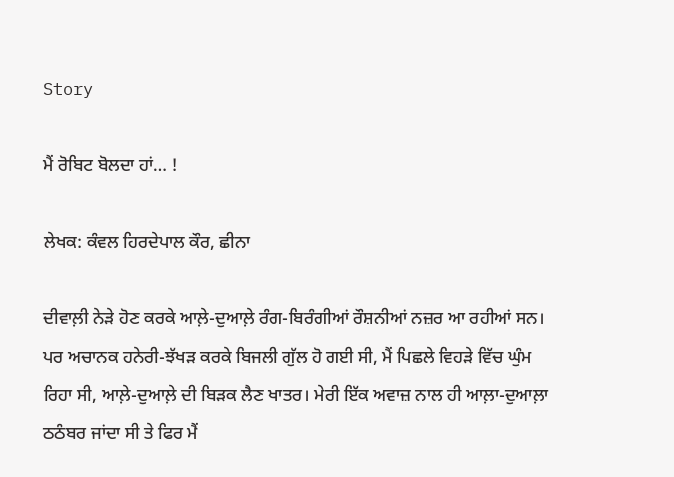Story

ਮੈਂ ਰੋਬਿਟ ਬੋਲਦਾ ਹਾਂ… !

ਲੇਖਕ: ਕੰਵਲ ਹਿਰਦੇਪਾਲ ਕੌਰ, ਛੀਨਾ

ਦੀਵਾਲ਼ੀ ਨੇੜੇ ਹੋਣ ਕਰਕੇ ਆਲ਼ੇ-ਦੁਆਲ਼ੇ ਰੰਗ-ਬਿਰੰਗੀਆਂ ਰੌਸ਼ਨੀਆਂ ਨਜ਼ਰ ਆ ਰਹੀਆਂ ਸਨ। ਪਰ ਅਚਾਨਕ ਹਨੇਰੀ-ਝੱਖੜ ਕਰਕੇ ਬਿਜਲੀ ਗੁੱਲ ਹੋ ਗਈ ਸੀ, ਮੈਂ ਪਿਛਲੇ ਵਿਹੜੇ ਵਿੱਚ ਘੁੰਮ ਰਿਹਾ ਸੀ, ਆਲ਼ੇ-ਦੁਆਲ਼ੇ ਦੀ ਬਿੜਕ ਲੈਣ ਖਾਤਰ। ਮੇਰੀ ਇੱਕ ਅਵਾਜ਼ ਨਾਲ ਹੀ ਆਲ਼ਾ-ਦੁਆਲ਼ਾ ਠਠੰਬਰ ਜਾਂਦਾ ਸੀ ਤੇ ਫਿਰ ਮੈਂ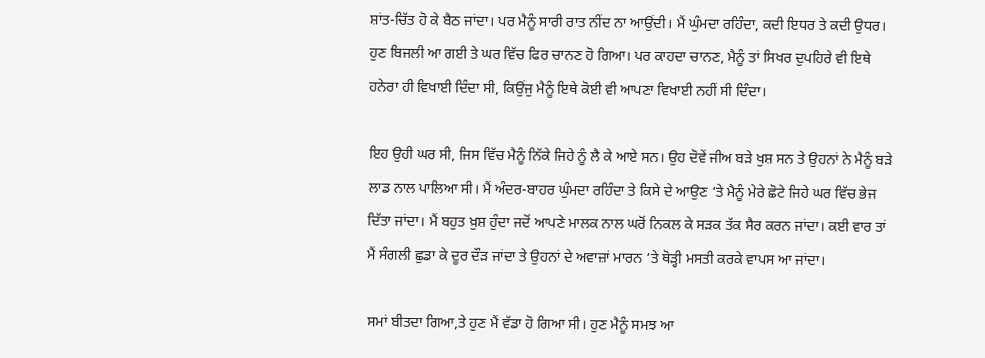ਸ਼ਾਂਤ-ਚਿੱਤ ਹੋ ਕੇ ਬੈਠ ਜਾਂਦਾ। ਪਰ ਮੈਨੂੰ ਸਾਰੀ ਰਾਤ ਨੀਂਦ ਨਾ ਆਉਂਦੀ। ਮੈਂ ਘੁੰਮਦਾ ਰਹਿੰਦਾ, ਕਦੀ ਇਧਰ ਤੇ ਕਦੀ ਉਧਰ। ਹੁਣ ਬਿਜਲੀ ਆ ਗਈ ਤੇ ਘਰ ਵਿੱਚ ਫਿਰ ਚਾਨਣ ਹੋ ਗਿਆ। ਪਰ ਕਾਹਦਾ ਚਾਨਣ, ਮੈਨੂੰ ਤਾਂ ਸਿਖਰ ਦੁਪਹਿਰੇ ਵੀ ਇਥੇ ਹਨੇਰਾ ਹੀ ਵਿਖਾਈ ਦਿੰਦਾ ਸੀ, ਕਿਉਂਜੁ ਮੈਨੂੰ ਇਥੇ ਕੋਈ ਵੀ ਆਪਣਾ ਵਿਖਾਈ ਨਹੀਂ ਸੀ ਦਿੰਦਾ।

ਇਹ ਉਹੀ ਘਰ ਸੀ, ਜਿਸ ਵਿੱਚ ਮੈਨੂੰ ਨਿੱਕੇ ਜਿਹੇ ਨੂੰ ਲੈ ਕੇ ਆਏ ਸਨ। ਉਹ ਦੋਵੇਂ ਜੀਅ ਬੜੇ ਖੁਸ਼ ਸਨ ਤੇ ਉਹਨਾਂ ਨੇ ਮੈਨੂੰ ਬੜੇ ਲਾਡ ਨਾਲ ਪਾਲਿਆ ਸੀ। ਮੈਂ ਅੰਦਰ-ਬਾਹਰ ਘੁੰਮਦਾ ਰਹਿੰਦਾ ਤੇ ਕਿਸੇ ਦੇ ਆਉਣ ‘ਤੇ ਮੈਨੂੰ ਮੇਰੇ ਛੋਟੇ ਜਿਹੇ ਘਰ ਵਿੱਚ ਭੇਜ ਦਿੱਤਾ ਜਾਂਦਾ। ਮੈਂ ਬਹੁਤ ਖ਼ੁਸ਼ ਹੁੰਦਾ ਜਦੋਂ ਆਪਣੇ ਮਾਲਕ ਨਾਲ ਘਰੋਂ ਨਿਕਲ ਕੇ ਸੜਕ ਤੱਕ ਸੈਰ ਕਰਨ ਜਾਂਦਾ। ਕਈ ਵਾਰ ਤਾਂ ਮੈਂ ਸੰਗਲੀ ਛੁਡਾ ਕੇ ਦੂਰ ਦੌੜ ਜਾਂਦਾ ਤੇ ਉਹਨਾਂ ਦੇ ਅਵਾਜ਼ਾਂ ਮਾਰਨ ‘ਤੇ ਥੋੜ੍ਹੀ ਮਸਤੀ ਕਰਕੇ ਵਾਪਸ ਆ ਜਾਂਦਾ।

ਸਮਾਂ ਬੀਤਦਾ ਗਿਆ,ਤੇ ਹੁਣ ਮੈਂ ਵੱਡਾ ਹੋ ਗਿਆ ਸੀ। ਹੁਣ ਮੈਨੂੰ ਸਮਝ ਆ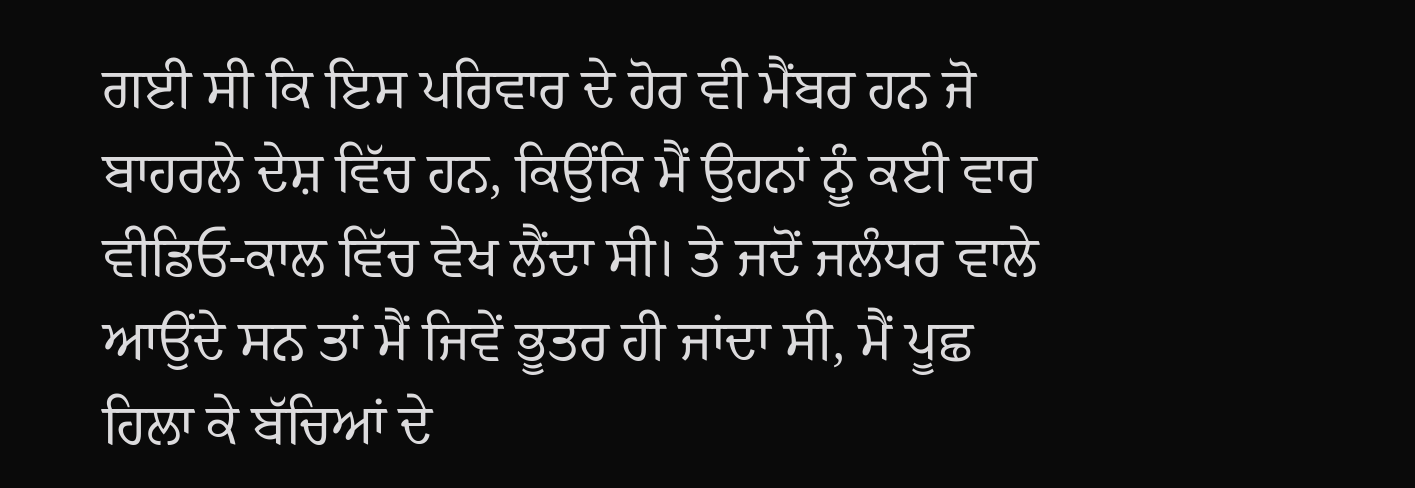ਗਈ ਸੀ ਕਿ ਇਸ ਪਰਿਵਾਰ ਦੇ ਹੋਰ ਵੀ ਮੈਂਬਰ ਹਨ ਜੋ ਬਾਹਰਲੇ ਦੇਸ਼ ਵਿੱਚ ਹਨ, ਕਿਉਂਕਿ ਮੈਂ ਉਹਨਾਂ ਨੂੰ ਕਈ ਵਾਰ ਵੀਡਿਓ-ਕਾਲ ਵਿੱਚ ਵੇਖ ਲੈਂਦਾ ਸੀ। ਤੇ ਜਦੋਂ ਜਲੰਧਰ ਵਾਲੇ ਆਉਂਦੇ ਸਨ ਤਾਂ ਮੈਂ ਜਿਵੇਂ ਭੂਤਰ ਹੀ ਜਾਂਦਾ ਸੀ, ਮੈਂ ਪੂਛ ਹਿਲਾ ਕੇ ਬੱਚਿਆਂ ਦੇ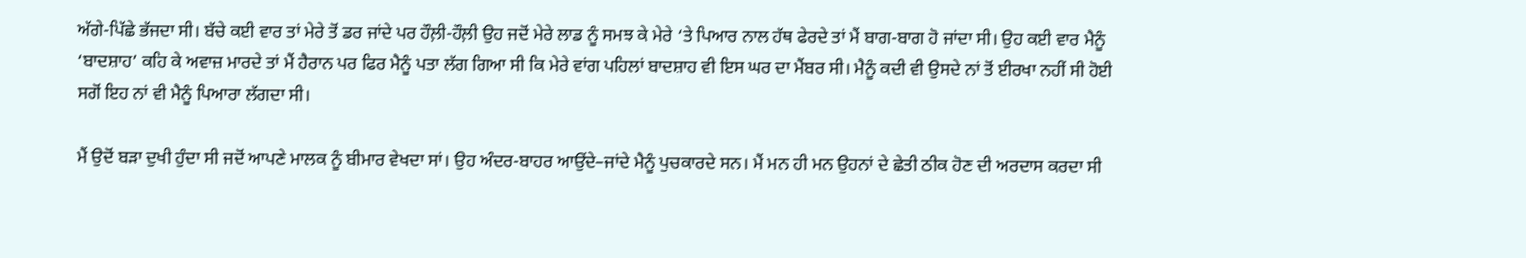ਅੱਗੇ-ਪਿੱਛੇ ਭੱਜਦਾ ਸੀ। ਬੱਚੇ ਕਈ ਵਾਰ ਤਾਂ ਮੇਰੇ ਤੋਂ ਡਰ ਜਾਂਦੇ ਪਰ ਹੌਲ਼ੀ-ਹੌਲ਼ੀ ਉਹ ਜਦੋਂ ਮੇਰੇ ਲਾਡ ਨੂੰ ਸਮਝ ਕੇ ਮੇਰੇ ‘ਤੇ ਪਿਆਰ ਨਾਲ ਹੱਥ ਫੇਰਦੇ ਤਾਂ ਮੈਂ ਬਾਗ-ਬਾਗ ਹੋ ਜਾਂਦਾ ਸੀ। ਉਹ ਕਈ ਵਾਰ ਮੈਨੂੰ ‘ਬਾਦਸ਼ਾਹ’ ਕਹਿ ਕੇ ਅਵਾਜ਼ ਮਾਰਦੇ ਤਾਂ ਮੈਂ ਹੈਰਾਨ ਪਰ ਫਿਰ ਮੈਨੂੰ ਪਤਾ ਲੱਗ ਗਿਆ ਸੀ ਕਿ ਮੇਰੇ ਵਾਂਗ ਪਹਿਲਾਂ ਬਾਦਸ਼ਾਹ ਵੀ ਇਸ ਘਰ ਦਾ ਮੈਂਬਰ ਸੀ। ਮੈਨੂੰ ਕਦੀ ਵੀ ਉਸਦੇ ਨਾਂ ਤੋਂ ਈਰਖਾ ਨਹੀਂ ਸੀ ਹੋਈ ਸਗੋਂ ਇਹ ਨਾਂ ਵੀ ਮੈਨੂੰ ਪਿਆਰਾ ਲੱਗਦਾ ਸੀ।

ਮੈਂ ਉਦੋਂ ਬੜਾ ਦੁਖੀ ਹੁੰਦਾ ਸੀ ਜਦੋਂ ਆਪਣੇ ਮਾਲਕ ਨੂੰ ਬੀਮਾਰ ਵੇਖਦਾ ਸਾਂ। ਉਹ ਅੰਦਰ-ਬਾਹਰ ਆਉਂਦੇ–ਜਾਂਦੇ ਮੈਨੂੰ ਪੁਚਕਾਰਦੇ ਸਨ। ਮੈਂ ਮਨ ਹੀ ਮਨ ਉਹਨਾਂ ਦੇ ਛੇਤੀ ਠੀਕ ਹੋਣ ਦੀ ਅਰਦਾਸ ਕਰਦਾ ਸੀ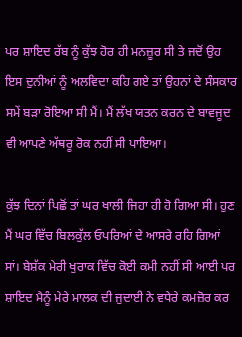ਪਰ ਸ਼ਾਇਦ ਰੱਬ ਨੂੰ ਕੁੱਝ ਹੋਰ ਹੀ ਮਨਜ਼ੂਰ ਸੀ ਤੇ ਜਦੋਂ ਉਹ ਇਸ ਦੁਨੀਆਂ ਨੂੰ ਅਲਵਿਦਾ ਕਹਿ ਗਏ ਤਾਂ ਉਹਨਾਂ ਦੇ ਸੰਸਕਾਰ ਸਮੇਂ ਬੜਾ ਰੋਇਆ ਸੀ ਮੈਂ। ਮੈਂ ਲੱਖ ਯਤਨ ਕਰਨ ਦੇ ਬਾਵਜੂਦ ਵੀ ਆਪਣੇ ਅੱਥਰੂ ਰੋਕ ਨਹੀਂ ਸੀ ਪਾਇਆ।

ਕੁੱਝ ਦਿਨਾਂ ਪਿਛੋਂ ਤਾਂ ਘਰ ਖਾਲੀ ਜਿਹਾ ਹੀ ਹੋ ਗਿਆ ਸੀ। ਹੁਣ ਮੈਂ ਘਰ ਵਿੱਚ ਬਿਲਕੁੱਲ ਓਪਰਿਆਂ ਦੇ ਆਸਰੇ ਰਹਿ ਗਿਆਂ ਸਾਂ। ਬੇਸ਼ੱਕ ਮੇਰੀ ਖੁਰਾਕ ਵਿੱਚ ਕੋਈ ਕਮੀ ਨਹੀਂ ਸੀ ਆਈ ਪਰ ਸ਼ਾਇਦ ਮੈਨੂੰ ਮੇਰੇ ਮਾਲਕ ਦੀ ਜੁਦਾਈ ਨੇ ਵਧੇਰੇ ਕਮਜ਼ੋਰ ਕਰ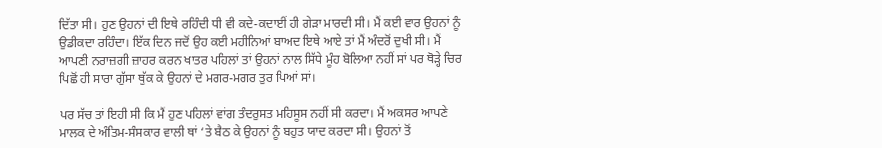ਦਿੱਤਾ ਸੀ। ਹੁਣ ਉਹਨਾਂ ਦੀ ਇਥੇ ਰਹਿੰਦੀ ਧੀ ਵੀ ਕਦੇ-ਕਦਾਈਂ ਹੀ ਗੇੜਾ ਮਾਰਦੀ ਸੀ। ਮੈਂ ਕਈ ਵਾਰ ਉਹਨਾਂ ਨੂੰ ਉਡੀਕਦਾ ਰਹਿੰਦਾ। ਇੱਕ ਦਿਨ ਜਦੋਂ ਉਹ ਕਈ ਮਹੀਨਿਆਂ ਬਾਅਦ ਇਥੇ ਆਏ ਤਾਂ ਮੈਂ ਅੰਦਰੋਂ ਦੁਖੀ ਸੀ। ਮੈਂ ਆਪਣੀ ਨਰਾਜ਼ਗੀ ਜ਼ਾਹਰ ਕਰਨ ਖਾਤਰ ਪਹਿਲਾਂ ਤਾਂ ਉਹਨਾਂ ਨਾਲ ਸਿੱਧੇ ਮੂੰਹ ਬੋਲਿਆ ਨਹੀਂ ਸਾਂ ਪਰ ਥੋੜ੍ਹੇ ਚਿਰ ਪਿਛੋਂ ਹੀ ਸਾਰਾ ਗੁੱਸਾ ਥੁੱਕ ਕੇ ਉਹਨਾਂ ਦੇ ਮਗਰ-ਮਗਰ ਤੁਰ ਪਿਆਂ ਸਾਂ।

ਪਰ ਸੱਚ ਤਾਂ ਇਹੀ ਸੀ ਕਿ ਮੈਂ ਹੁਣ ਪਹਿਲਾਂ ਵਾਂਗ ਤੰਦਰੁਸਤ ਮਹਿਸੂਸ ਨਹੀਂ ਸੀ ਕਰਦਾ। ਮੈਂ ਅਕਸਰ ਆਪਣੇ ਮਾਲਕ ਦੇ ਅੰਤਿਮ-ਸੰਸਕਾਰ ਵਾਲੀ ਥਾਂ ‘ਤੇ ਬੈਠ ਕੇ ਉਹਨਾਂ ਨੂੰ ਬਹੁਤ ਯਾਦ ਕਰਦਾ ਸੀ। ਉਹਨਾਂ ਤੋਂ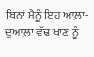ਬਿਨਾਂ ਮੈਨੂੰ ਇਹ ਆਲ਼ਾ-ਦੁਆਲ਼ਾ ਵੱਢ ਖਾਣ ਨੂੰ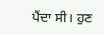ਪੈਂਦਾ ਸੀ। ਹੁਣ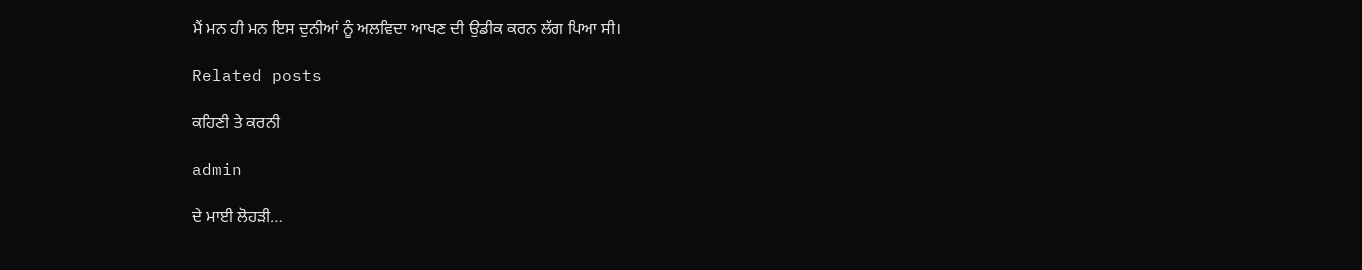ਮੈਂ ਮਨ ਹੀ ਮਨ ਇਸ ਦੁਨੀਆਂ ਨੂੰ ਅਲਵਿਦਾ ਆਖਣ ਦੀ ਉਡੀਕ ਕਰਨ ਲੱਗ ਪਿਆ ਸੀ।

Related posts

ਕਹਿਣੀ ਤੇ ਕਰਨੀ

admin

ਦੇ ਮਾਈ ਲੋਹੜੀ…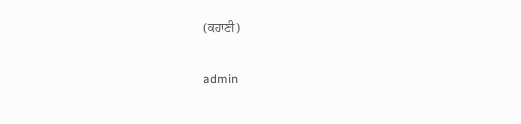(ਕਹਾਣੀ)

admin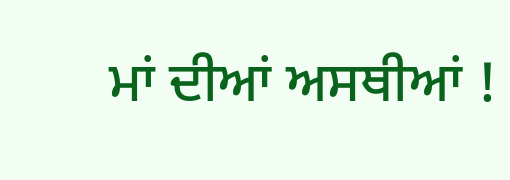ਮਾਂ ਦੀਆਂ ਅਸਥੀਆਂ !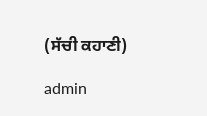(ਸੱਚੀ ਕਹਾਣੀ)

admin